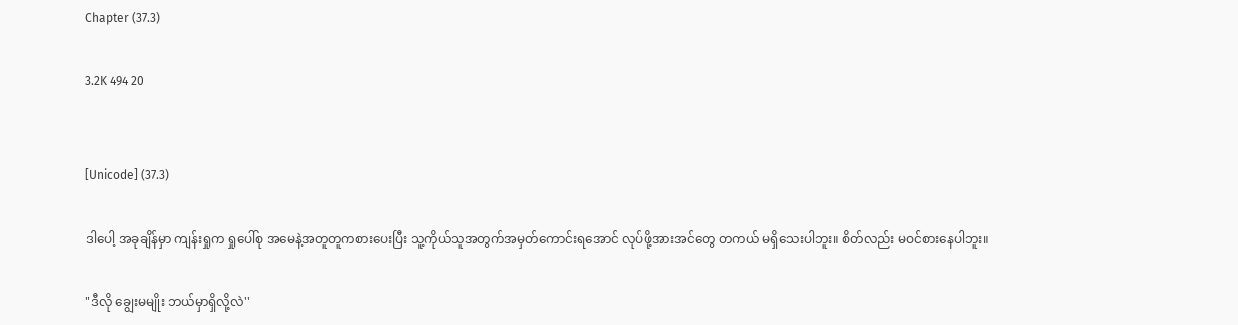Chapter (37.3)

3.2K 494 20


[Unicode] (37.3)

ဒါပေါ့ အခုချိန်မှာ ကျန်းရှုက ရှုပေါ်စု အမေနဲ့အတူတူကစားပေးပြီး သူ့ကိုယ်သူအတွက်အမှတ်ကောင်းရအောင် လုပ်ဖို့အားအင်တွေ တကယ် မရှိသေးပါဘူး။ စိတ်လည်း မဝင်စားနေပါဘူး။

"ဒီလို ချွေးမမျိုး ဘယ်မှာရှိလို့လဲ''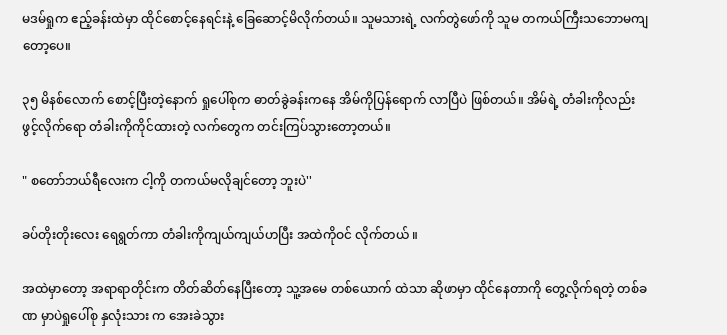မဒမ်ရှုက ဧည့်ခန်းထဲမှာ ထိုင်စောင့်နေရင်းနဲ့ ခြေဆောင့်မိလိုက်တယ်။ သူမသားရဲ့ လက်တွဲဖော်ကို သူမ တကယ်ကြီးသဘောမကျတော့ပေ။

၃၅ မိနစ်လောက် စောင့်ပြီးတဲ့နောက် ရှုပေါ်စုက ဓာတ်ခွဲခန်းကနေ အိမ်ကိုပြန်ရောက် လာပြီပဲ ဖြစ်တယ်။ အိမ်ရဲ့ တံခါးကိုလည်း ဖွင့်လိုက်ရော တံခါးကိုကိုင်ထားတဲ့ လက်တွေက တင်းကြပ်သွားတော့တယ်။

" စတော်ဘယ်ရီလေးက ငါ့ကို တကယ်မလိုချင်တော့ ဘူးပဲ''

ခပ်တိုးတိုးလေး ရေရွတ်ကာ တံခါးကိုကျယ်ကျယ်ဟပြီး အထဲကိုဝင် လိုက်တယ် ။

အထဲမှာတော့ အရာရာတိုင်းက တိတ်ဆိတ်နေပြီးတော့ သူ့အမေ တစ်ယောက် ထဲသာ ဆိုဖာမှာ ထိုင်နေတာကို တွေ့လိုက်ရတဲ့ တစ်ခဏ မှာပဲရှုပေါ်စု နှလုံးသား က အေးခဲသွား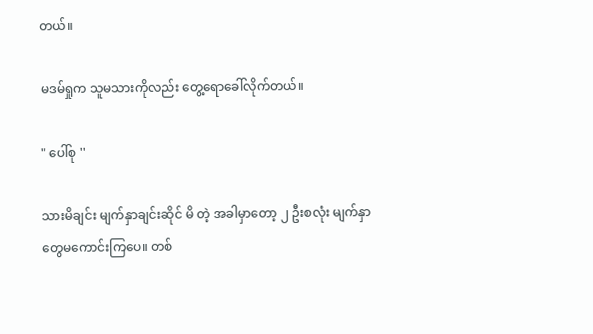တယ်။

မဒမ်ရှုက သူမသားကိုလည်း တွေ့ရောခေါ်လိုက်တယ်။

" ပေါ်စု ''

သားမိချင်း မျက်နှာချင်းဆိုင် မိ တဲ့ အခါမှာတော့ ၂ ဦးစလုံး မျက်နှာတွေမကောင်းကြပေ။ တစ်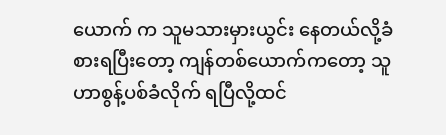ယောက် က သူမသားမှားယွင်း နေတယ်လို့ခံစားရပြီးတော့ ကျန်တစ်ယောက်ကတော့ သူဟာစွန့်ပစ်ခံလိုက် ရပြီလို့ထင်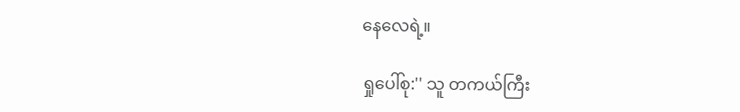နေလေရဲ့။

ရှုပေါ်စု:'' သူ တကယ်ကြီး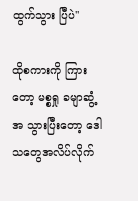ထွက်သွား ပြီပဲ''

ထိုစကားကို ကြားတော့ မစ္စရှု ခမျာဆွံ့အ သွားပြီးတော့ ဒေါသတွေအလိပ်လိုက်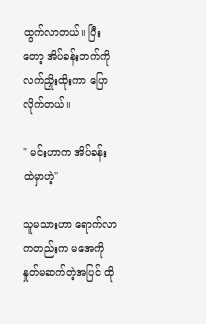ထွက်လာတယ်။ ပြီးတော့ အိပ်ခန်းဘက်ကို လက်ညှိုးထိုးကာ ပြောလိုက်တယ်။

" မင်းဟာက အိပ်ခန်း ထဲမှာဟဲ့''

သူမသားဟာ ရောက်လာကတည်းက မအေကို နှုတ်မဆက်တဲ့အပြင် ထို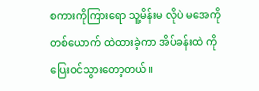စကားကိုကြားရော သူ့မိန်းမ လိုပဲ မအေကို တစ်ယောက် ထဲထားခဲ့ကာ အိပ်ခန်းထဲ ကိုပြေးဝင်သွားတော့တယ်။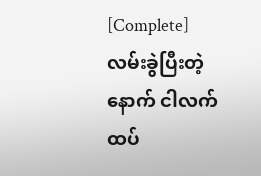[Complete]လမ်းခွဲပြီးတဲ့နောက် ငါလက်ထပ်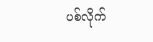ပစ်လိုက်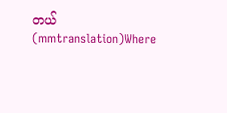တယ်(mmtranslation)Where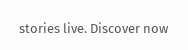stories live. Discover now